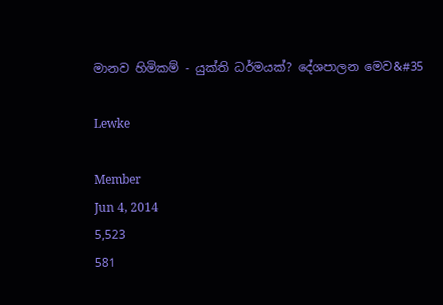මානව හිමිකම් - යුක්ති ධර්මයක්? දේශපාලන මෙව&#35

Lewke

Member
Jun 4, 2014
5,523
581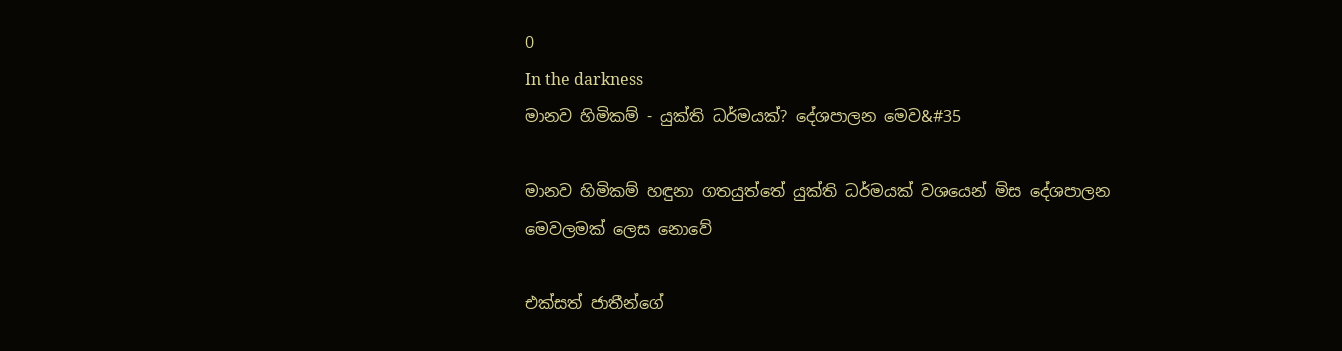0
In the darkness
මානව හිමිකම් - යුක්ති ධර්මයක්? දේශපාලන මෙව&#35

මානව හිමිකම් හඳුනා ගතයුත්තේ යුක්ති ධර්මයක් වශයෙන් මිස දේශපාලන මෙවලමක් ලෙස නොවේ

එක්සත් ජාතීන්ගේ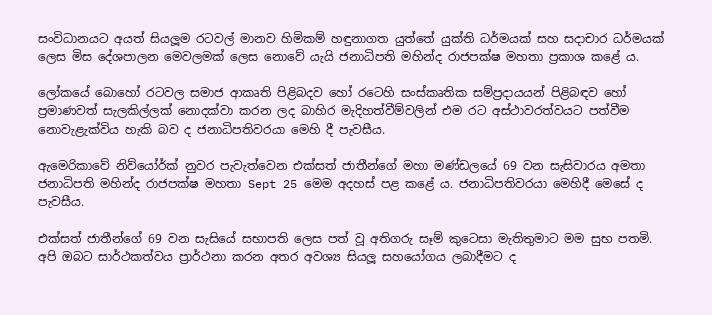සංවිධානයට අයත් සියලූම රටවල් මානව හිමිකම් හඳුනාගත යුත්තේ යුක්ති ධර්මයක් සහ සදාචාර ධර්මයක් ලෙස මිස දේශපාලන මෙවලමක් ලෙස නොවේ යැයි ජනාධිපති මහින්ද රාජපක්ෂ මහතා ප්‍රකාශ කළේ ය.

ලෝකයේ බොහෝ රටවල සමාජ ආකෘති පිළිබදව හෝ රටෙහි සංස්කෘතික සම්ප්‍රදායයන් පිළිබඳව හෝ ප්‍රමාණවත් සැලකිල්ලක් නොදක්වා කරන ලද බාහිර මැදිහත්වීම්වලින් එම රට අස්ථාවරත්වයට පත්වීම නොවැළැක්විය හැකි බව ද ජනාධිපතිවරයා මෙහි දී පැවසීය.

ඇමෙරිකාවේ නිව්යෝර්ක් නුවර පැවැත්වෙන එක්සත් ජාතීන්ගේ මහා මණ්ඩලයේ 69 වන සැසිවාරය අමතා ජනාධිපති මහින්ද රාජපක්ෂ මහතා Sept 25 මෙම අදහස් පළ කළේ ය. ජනාධිපතිවරයා මෙහිදී මෙසේ ද පැවසීය.

එක්සත් ජාතීන්ගේ 69 වන සැසියේ සභාපති ලෙස පත් වූ අතිගරු සෑම් කුටෙසා මැතිතුමාට මම සුභ පතමි. අපි ඔබට සාර්ථකත්වය ප්‍රාර්ථනා කරන අතර අවශ්‍ය සියලූ සහයෝගය ලබාදීමට ද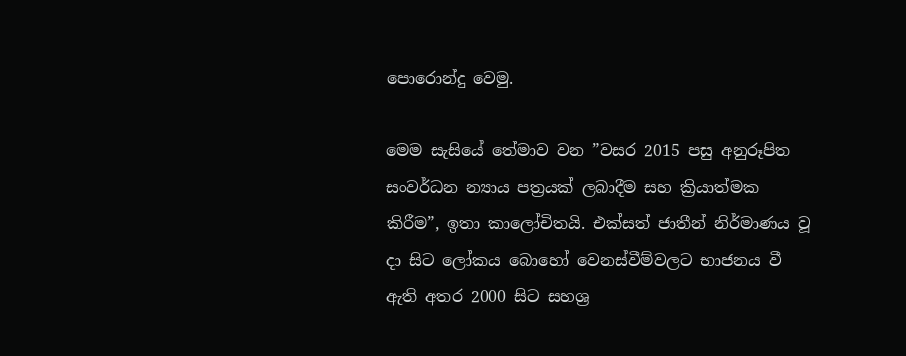පොරොන්දු වෙමු.

මෙම සැසියේ තේමාව වන ”වසර 2015 පසු අනුරූපිත සංවර්ධන න්‍යාය පත්‍රයක් ලබාදීම සහ ක්‍රියාත්මක කිරීම”, ඉතා කාලෝචිතයි. එක්සත් ජාතීන් නිර්මාණය වූ දා සිට ලෝකය බොහෝ වෙනස්වීම්වලට භාජනය වී ඇති අතර 2000 සිට සහශ්‍ර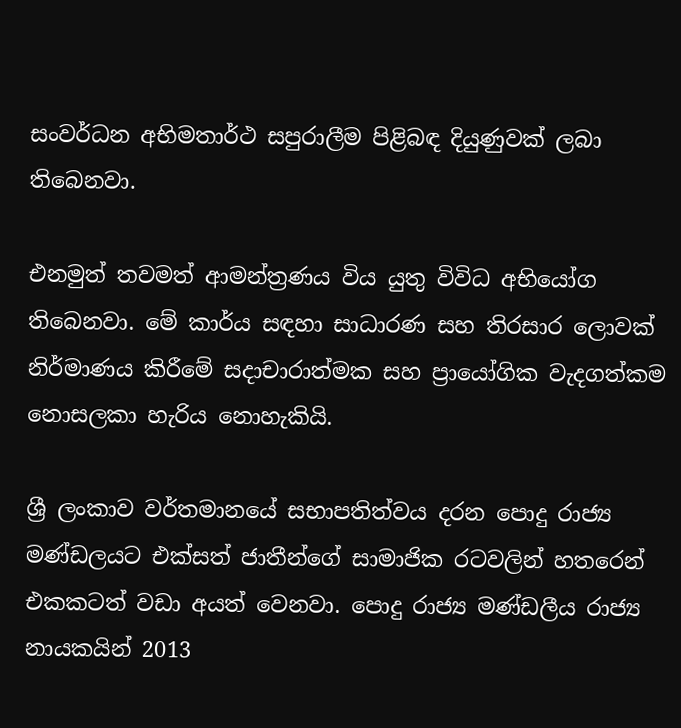සංවර්ධන අභිමතාර්ථ සපුරාලීම පිළිබඳ දියුණුවක් ලබා තිබෙනවා.

එනමුත් තවමත් ආමන්ත්‍රණය විය යුතු විවිධ අභියෝග තිබෙනවා. මේ කාර්ය සඳහා සාධාරණ සහ තිරසාර ලොවක් නිර්මාණය කිරීමේ සදාචාරාත්මක සහ ප්‍රායෝගික වැදගත්කම නොසලකා හැරිය නොහැකියි.

ශ්‍රී ලංකාව වර්තමානයේ සභාපතිත්වය දරන පොදු රාජ්‍ය මණ්ඩලයට එක්සත් ජාතීන්ගේ සාමාජික රටවලින් හතරෙන් එකකටත් වඩා අයත් වෙනවා. පොදු රාජ්‍ය මණ්ඩලීය රාජ්‍ය නායකයින් 2013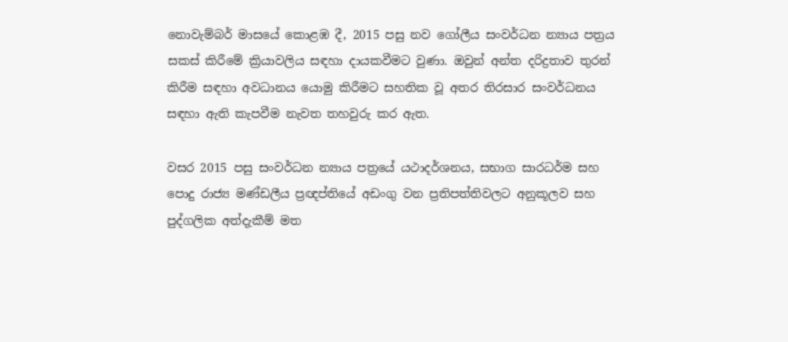නොවැම්බර් මාසයේ කොළඹ දී, 2015 පසු නව ගෝලීය සංවර්ධන න්‍යාය පත්‍රය සකස් කිරීමේ ක්‍රියාවලිය සඳහා දායකවීමට වුණා. ඔවුන් අන්ත දරිද්‍රතාව තුරන් කිරීම සඳහා අවධානය යොමු කිරීමට සහතික වූ අතර තිරසාර සංවර්ධනය සඳහා ඇති කැපවීම නැවත තහවුරු කර ඇත.

වසර 2015 පසු සංවර්ධන න්‍යාය පත්‍රයේ යථාදර්ශනය, සභාග සාරධර්ම සහ පොදු රාජ්‍ය මණ්ඩලීය ප්‍රඥප්තියේ අඩංගු වන ප්‍රතිපත්තිවලට අනුකූලව සහ පුද්ගලික අත්දැකීම් මත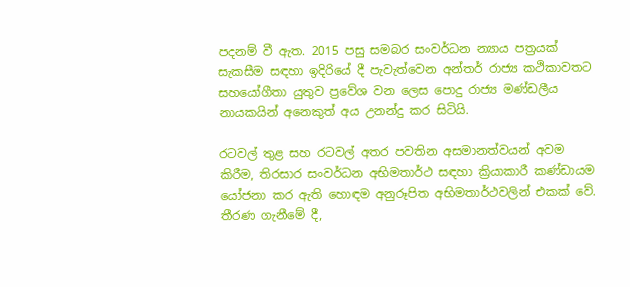පදනම් වී ඇත. 2015 පසු සමබර සංවර්ධන න්‍යාය පත්‍රයක් සැකසීම සඳහා ඉදිරියේ දී පැවැත්වෙන අන්තර් රාජ්‍ය කථිකාවතට සහයෝගීතා යුතුව ප්‍රවේශ වන ලෙස පොදු රාජ්‍ය මණ්ඩලීය නායකයින් අනෙකුත් අය උනන්දු කර සිටියි.

රටවල් තුළ සහ රටවල් අතර පවතින අසමානත්වයන් අවම කිරීම, තිරසාර සංවර්ධන අභිමතාර්ථ සඳහා ක්‍රියාකාරී කණ්ඩායම යෝජනා කර ඇති හොඳම අනුරූපිත අභිමතාර්ථවලින් එකක් වේ. තීරණ ගැනීමේ දී,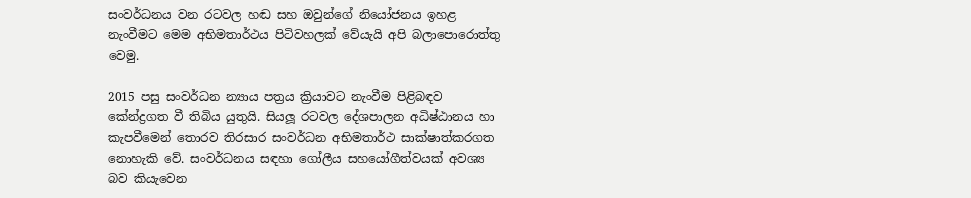සංවර්ධනය වන රටවල හඬ සහ ඔවුන්ගේ නියෝජනය ඉහළ නැංවීමට මෙම අභිමතාර්ථය පිටිවහලක් වේයැයි අපි බලාපොරොත්තු වෙමු.

2015 පසු සංවර්ධන න්‍යාය පත්‍රය ක්‍රියාවට නැංවීම පිළිබඳව කේන්ද්‍රගත වී තිබිය යුතුයි. සියලූ රටවල දේශපාලන අධිෂ්ඨානය හා කැපවීමෙන් තොරව තිරසාර සංවර්ධන අභිමතාර්ථ සාක්ෂාත්කරගත නොහැකි වේ. සංවර්ධනය සඳහා ගෝලීය සහයෝගීත්වයක් අවශ්‍ය බව කියැවෙන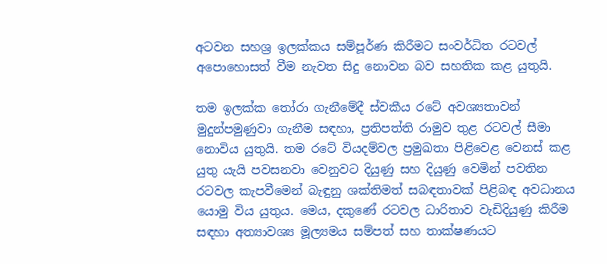අටවන සහශ්‍ර ඉලක්කය සම්පූර්ණ කිරීමට සංවර්ධිත රටවල් අපොහොසත් වීම නැවත සිදු නොවන බව සහතික කළ යුතුයි.

තම ඉලක්ක තෝරා ගැනීමේදී ස්වකීය රටේ අවශ්‍යතාවන් මුදුන්පමුණුවා ගැනීම සඳහා, ප්‍රතිපත්ති රාමුව තුළ රටවල් සීමා නොවිය යුතුයි. තම රටේ වියදම්වල ප්‍රමුඛතා පිළිවෙළ වෙනස් කළ යුතු යැයි පවසනවා වෙනුවට දියුණු සහ දියුණු වෙමින් පවතින රටවල කැපවීමෙන් බැඳුනු ශක්තිමත් සබඳතාවක් පිළිබඳ අවධානය යොමු විය යුතුය. මෙය, දකුණේ රටවල ධාරිතාව වැඩිදියුණු කිරීම සඳහා අත්‍යාවශ්‍ය මූල්‍යමය සම්පත් සහ තාක්ෂණයට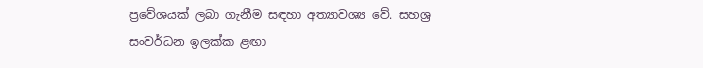ප්‍රවේශයක් ලබා ගැනීම සඳහා අත්‍යාවශ්‍ය වේ. සහශ්‍ර සංවර්ධන ඉලක්ක ළඟා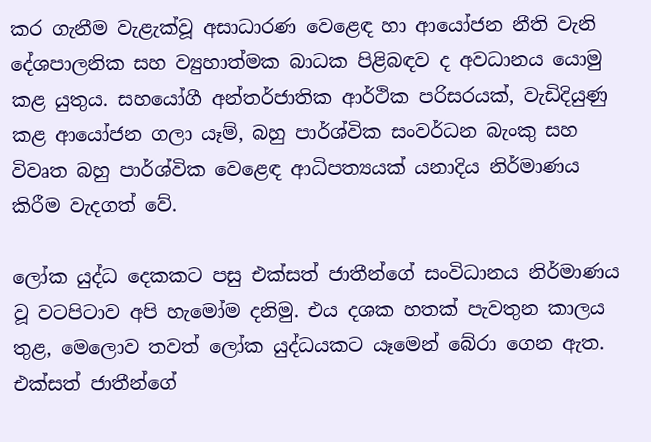කර ගැනීම වැළැක්වූ අසාධාරණ වෙළෙඳ හා ආයෝජන නීති වැනි දේශපාලනික සහ ව්‍යුහාත්මක බාධක පිළිබඳව ද අවධානය යොමු කළ යුතුය. සහයෝගී අන්තර්ජාතික ආර්ථික පරිසරයක්, වැඩිදියුණු කළ ආයෝජන ගලා යෑම්, බහු පාර්ශ්වික සංවර්ධන බැංකු සහ විවෘත බහු පාර්ශ්වික වෙළෙඳ ආධිපත්‍යයක් යනාදිය නිර්මාණය කිරීම වැදගත් වේ.

ලෝක යුද්ධ දෙකකට පසු එක්සත් ජාතීන්ගේ සංවිධානය නිර්මාණය වූ වටපිටාව අපි හැමෝම දනිමු. එය දශක හතක් පැවතුන කාලය තුළ, මෙලොව තවත් ලෝක යුද්ධයකට යෑමෙන් බේරා ගෙන ඇත. එක්සත් ජාතීන්ගේ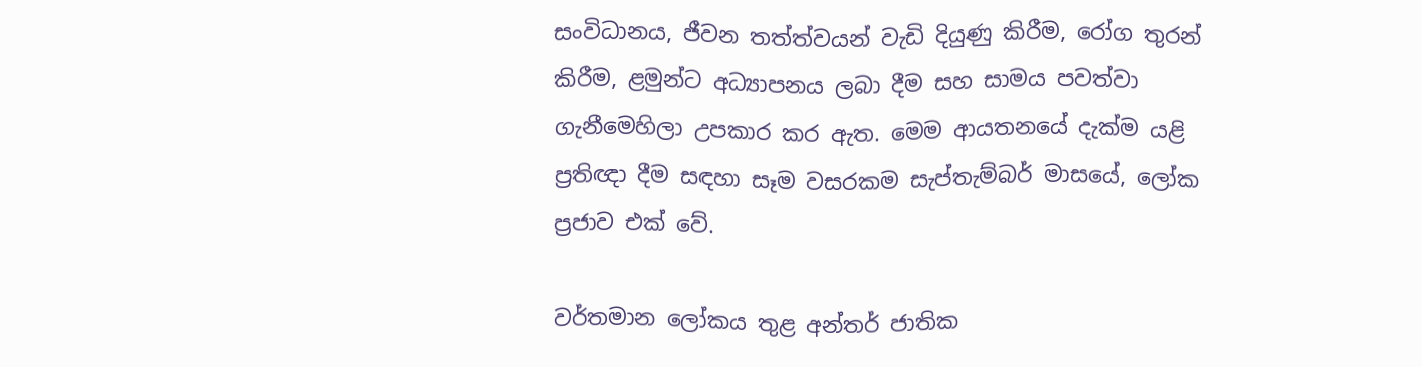සංවිධානය, ජීවන තත්ත්වයන් වැඩි දියුණු කිරීම, රෝග තුරන් කිරීම, ළමුන්ට අධ්‍යාපනය ලබා දීම සහ සාමය පවත්වා ගැනීමෙහිලා උපකාර කර ඇත. මෙම ආයතනයේ දැක්ම යළි ප්‍රතිඥා දීම සඳහා සෑම වසරකම සැප්තැම්බර් මාසයේ, ලෝක ප්‍රජාව එක් වේ.

වර්තමාන ලෝකය තුළ අන්තර් ජාතික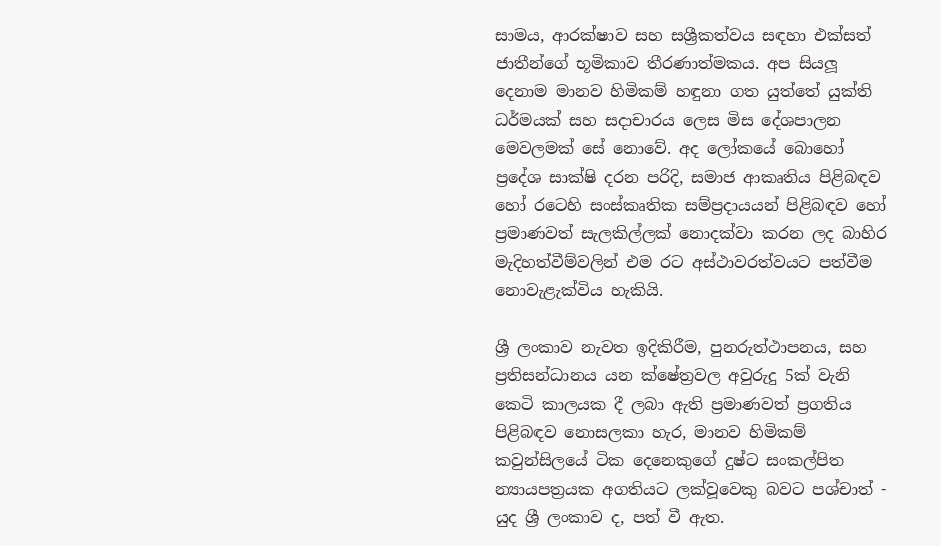සාමය, ආරක්ෂාව සහ සශ්‍රීකත්වය සඳහා එක්සත් ජාතීන්ගේ භූමිකාව තීරණාත්මකය. අප සියලූ දෙනාම මානව හිමිකම් හඳුනා ගත යුත්තේ යුක්ති ධර්මයක් සහ සදාචාරය ලෙස මිස දේශපාලන මෙවලමක් සේ නොවේ. අද ලෝකයේ බොහෝ ප්‍රදේශ සාක්ෂි දරන පරිදි, සමාජ ආකෘතිය පිළිබඳව හෝ රටෙහි සංස්කෘතික සම්ප්‍රදායයන් පිළිබඳව හෝ ප්‍රමාණවත් සැලකිල්ලක් නොදක්වා කරන ලද බාහිර මැදිහත්වීම්වලින් එම රට අස්ථාවරත්වයට පත්වීම නොවැළැක්විය හැකියි.

ශ්‍රී ලංකාව නැවත ඉදිකිරීම, පුනරුත්ථාපනය, සහ ප්‍රතිසන්ධානය යන ක්ෂේත්‍රවල අවුරුදු 5ක් වැනි කෙටි කාලයක දී ලබා ඇති ප්‍රමාණවත් ප්‍රගතිය පිළිබඳව නොසලකා හැර, මානව හිමිකම් කවුන්සිලයේ ටික දෙනෙකුගේ දුෂ්ට සංකල්පිත න්‍යායපත්‍රයක අගතියට ලක්වූවෙකු බවට පශ්චාත් - යුද ශ්‍රී ලංකාව ද, පත් වී ඇත.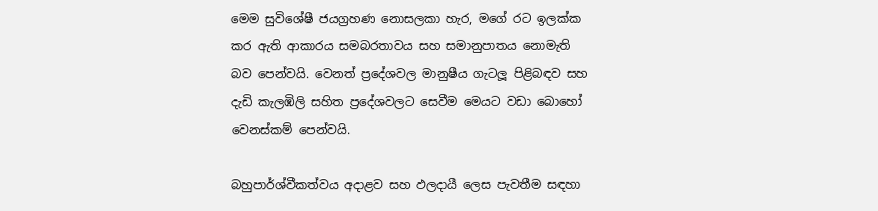මෙම සුවිශේෂී ජයග්‍රහණ නොසලකා හැර, මගේ රට ඉලක්ක කර ඇති ආකාරය සමබරතාවය සහ සමානුපාතය නොමැති බව පෙන්වයි. වෙනත් ප්‍රදේශවල මානුෂීය ගැටලූ පිළිබඳව සහ දැඩි කැලඹිලි සහිත ප්‍රදේශවලට සෙවීම මෙයට වඩා බොහෝ වෙනස්කම් පෙන්වයි.

බහුපාර්ශ්වීකත්වය අදාළව සහ ඵලදායී ලෙස පැවතීම සඳහා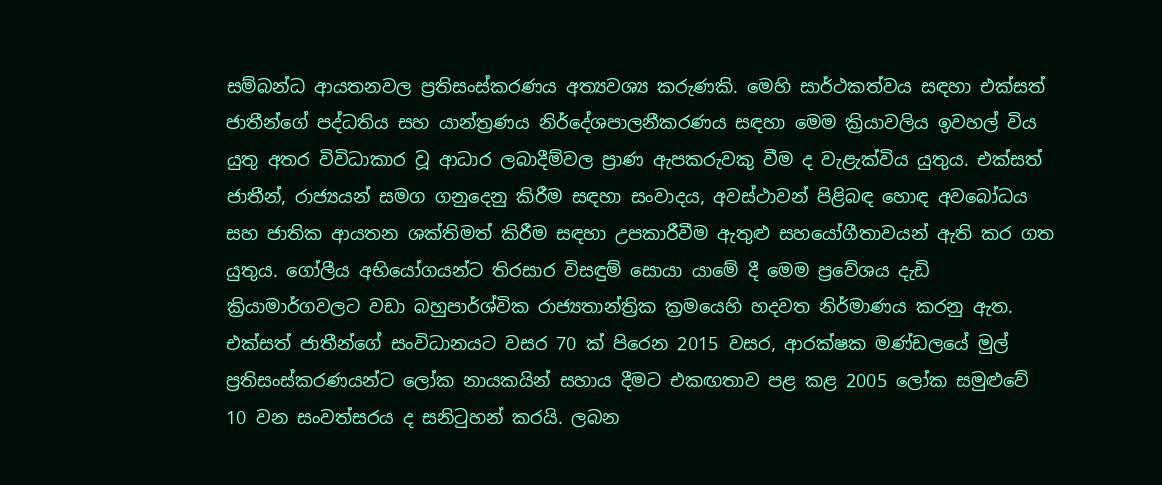සම්බන්ධ ආයතනවල ප්‍රතිසංස්කරණය අත්‍යවශ්‍ය කරුණකි. මෙහි සාර්ථකත්වය සඳහා එක්සත් ජාතීන්ගේ පද්ධතිය සහ යාන්ත්‍රණය නිර්දේශපාලනීකරණය සඳහා මෙම ක්‍රියාවලිය ඉවහල් විය යුතු අතර විවිධාකාර වූ ආධාර ලබාදීම්වල ප්‍රාණ ඇපකරුවකු වීම ද වැළැක්විය යුතුය. එක්සත් ජාතීන්, රාජ්‍යයන් සමග ගනුදෙනු කිරීම සඳහා සංවාදය, අවස්ථාවන් පිළිබඳ හොඳ අවබෝධය සහ ජාතික ආයතන ශක්තිමත් කිරීම සඳහා උපකාරීවීම ඇතුළු සහයෝගීතාවයන් ඇති කර ගත යුතුය. ගෝලීය අභියෝගයන්ට තිරසාර විසඳුම් සොයා යාමේ දී මෙම ප්‍රවේශය දැඩි ක්‍රියාමාර්ගවලට වඩා බහුපාර්ශ්වික රාජ්‍යතාන්ත්‍රික ක්‍රමයෙහි හදවත නිර්මාණය කරනු ඇත.
එක්සත් ජාතීන්ගේ සංවිධානයට වසර 70 ක් පිරෙන 2015 වසර, ආරක්ෂක මණ්ඩලයේ මුල් ප්‍රතිසංස්කරණයන්ට ලෝක නායකයින් සහාය දීමට එකඟතාව පළ කළ 2005 ලෝක සමුළුවේ 10 වන සංවත්සරය ද සනිටුහන් කරයි. ලබන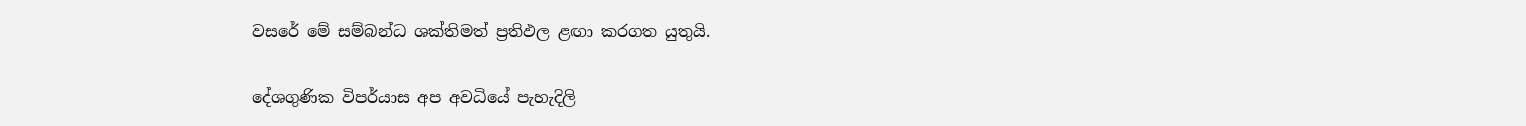වසරේ මේ සම්බන්ධ ශක්තිමත් ප්‍රතිඵල ළඟා කරගත යුතුයි.

දේශගුණික විපර්යාස අප අවධියේ පැහැදිලි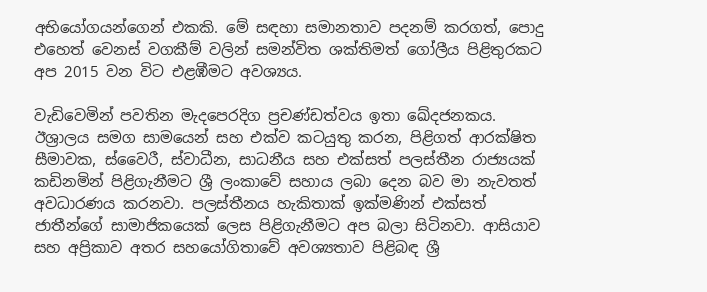අභියෝගයන්ගෙන් එකකි. මේ සඳහා සමානතාව පදනම් කරගත්, පොදු එහෙත් වෙනස් වගකීම් වලින් සමන්විත ශක්තිමත් ගෝලීය පිළිතුරකට අප 2015 වන විට එළඹීමට අවශ්‍යය.

වැඩිවෙමින් පවතින මැදපෙරදිග ප්‍රචණ්ඩත්වය ඉතා ඛේදජනකය. ඊශ්‍රාලය සමග සාමයෙන් සහ එක්ව කටයුතු කරන, පිළිගත් ආරක්ෂිත සීමාවක, ස්වෛරී, ස්වාධීන, සාධනීය සහ එක්සත් පලස්තීන රාජ්‍යයක් කඩිනමින් පිළිගැනීමට ශ්‍රී ලංකාවේ සහාය ලබා දෙන බව මා නැවතත් අවධාරණය කරනවා. පලස්තීනය හැකිතාක් ඉක්මණින් එක්සත් ජාතීන්ගේ සාමාජිකයෙක් ලෙස පිළිගැනීමට අප බලා සිටිනවා. ආසියාව සහ අප්‍රිකාව අතර සහයෝගිතාවේ අවශ්‍යතාව පිළිබඳ ශ්‍රී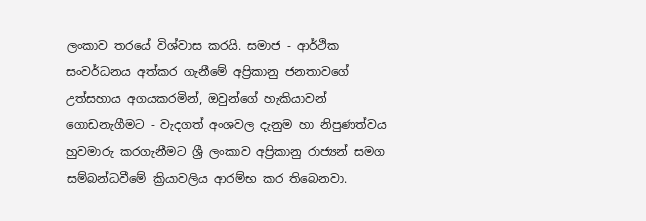ලංකාව තරයේ විශ්වාස කරයි. සමාජ - ආර්ථික සංවර්ධනය අත්කර ගැනීමේ අප්‍රිකානු ජනතාවගේ උත්සහාය අගයකරමින්, ඔවුන්ගේ හැකියාවන් ගොඩනැගීමට - වැදගත් අංශවල දැනුම හා නිපුණත්වය හුවමාරු කරගැනීමට ශ්‍රී ලංකාව අප්‍රිකානු රාජ්‍යන් සමග සම්බන්ධවීමේ ක්‍රියාවලිය ආරම්භ කර තිබෙනවා.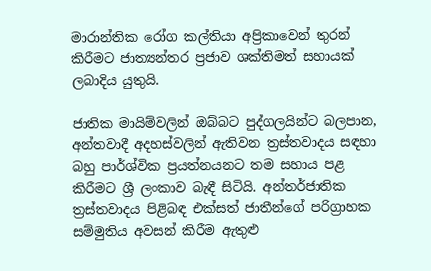මාරාන්තික රෝග කල්තියා අප්‍රිකාවෙන් තුරන් කිරීමට ජාත්‍යන්තර ප්‍රජාව ශක්තිමත් සහායක් ලබාදිය යුතුයි.

ජාතික මායිම්වලින් ඔබ්බට පුද්ගලයින්ට බලපාන, අන්තවාදී අදහස්වලින් ඇතිවන ත්‍රස්තවාදය සඳහා බහු පාර්ශ්වික ප්‍රයත්නයනට තම සහාය පළ කිරීමට ශ්‍රී ලංකාව බැඳී සිටියි. අන්තර්ජාතික ත්‍රස්තවාදය පිළිබඳ එක්සත් ජාතීන්ගේ පරිග්‍රාහක සම්මුතිය අවසන් කිරීම ඇතුළු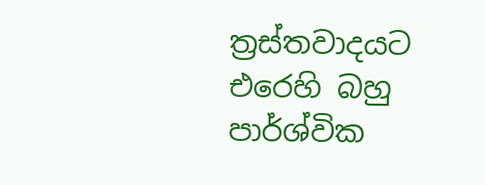ත්‍රස්තවාදයට එරෙහි බහු පාර්ශ්වික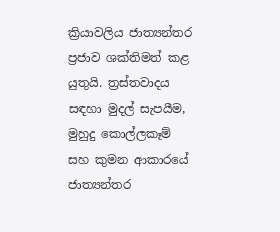ක්‍රියාවලිය ජාත්‍යන්තර ප්‍රජාව ශක්තිමත් කළ යුතුයි. ත්‍රස්තවාදය සඳහා මුදල් සැපයීම, මුහුදු කොල්ලකෑම් සහ කුමන ආකාරයේ ජාත්‍යන්තර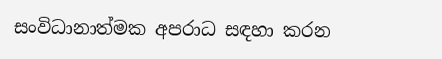සංවිධානාත්මක අපරාධ සඳහා කරන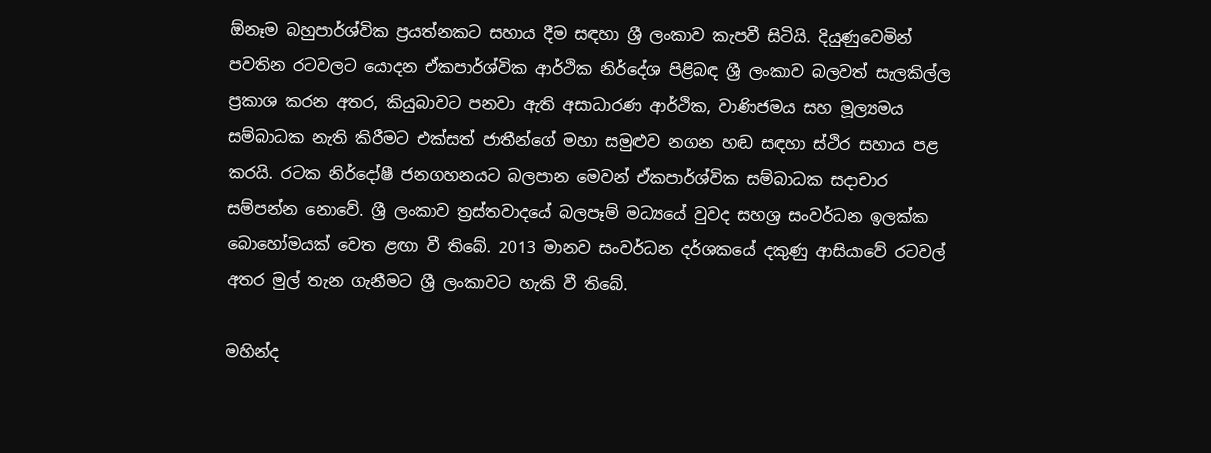ඕනෑම බහුපාර්ශ්වික ප්‍රයත්නකට සහාය දීම සඳහා ශ්‍රී ලංකාව කැපවී සිටියි. දියුණුවෙමින් පවතින රටවලට යොදන ඒකපාර්ශ්වික ආර්ථික නිර්දේශ පිළිබඳ ශ්‍රී ලංකාව බලවත් සැලකිල්ල ප්‍රකාශ කරන අතර, කියුබාවට පනවා ඇති අසාධාරණ ආර්ථික, වාණිජමය සහ මූල්‍යමය සම්බාධක නැති කිරීමට එක්සත් ජාතීන්ගේ මහා සමුළුව නගන හඬ සඳහා ස්ථිර සහාය පළ කරයි. රටක නිර්දෝෂී ජනගහනයට බලපාන මෙවන් ඒකපාර්ශ්වික සම්බාධක සදාචාර සම්පන්න නොවේ. ශ්‍රී ලංකාව ත්‍රස්තවාදයේ බලපෑම් මධ්‍යයේ වුවද සහශ්‍ර සංවර්ධන ඉලක්ක බොහෝමයක් වෙත ළඟා වී තිබේ. 2013 මානව සංවර්ධන දර්ශකයේ දකුණු ආසියාවේ රටවල් අතර මුල් තැන ගැනීමට ශ්‍රී ලංකාවට හැකි වී තිබේ.

මහින්ද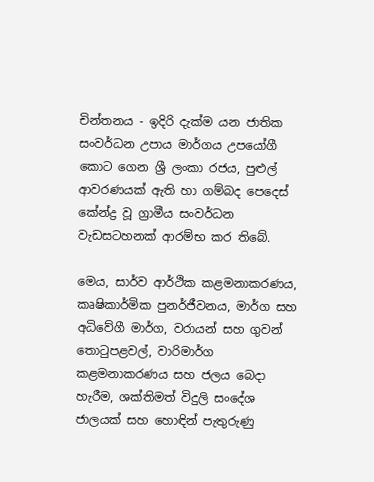චින්තනය - ඉදිරි දැක්ම යන ජාතික සංවර්ධන උපාය මාර්ගය උපයෝගී කොට ගෙන ශ්‍රී ලංකා රජය, පුළුල් ආවරණයක් ඇති හා ගම්බද පෙදෙස් කේන්ද්‍ර වූ ග්‍රාමීය සංවර්ධන වැඩසටහනක් ආරම්භ කර තිබේ.

මෙය, සාර්ව ආර්ථික කළමනාකරණය, කෘෂිකාර්මික පුනර්ජීවනය, මාර්ග සහ අධිවේගී මාර්ග, වරායන් සහ ගුවන් තොටුපළවල්, වාරිමාර්ග කළමනාකරණය සහ ජලය බෙදා හැරීම, ශක්තිමත් විදුලි සංදේශ ජාලයක් සහ හොඳින් පැතුරුණු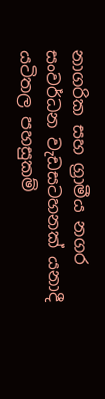නාගරික සහ ග්‍රාමීය නගර සංවර්ධන වැඩසටහනක් යනාදී යටිතල පහසුකම්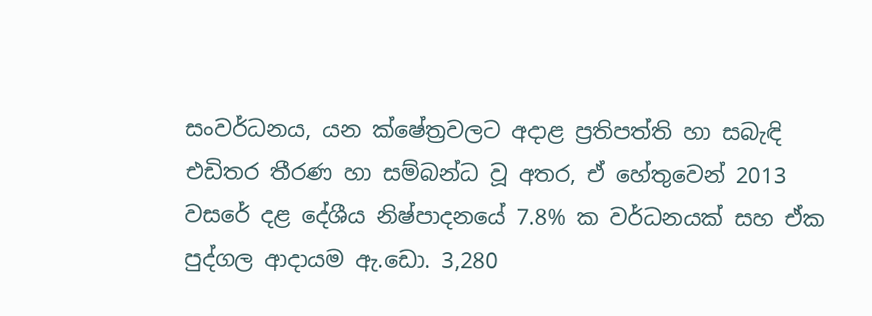සංවර්ධනය, යන ක්ෂේත්‍රවලට අදාළ ප්‍රතිපත්ති හා සබැඳි එඩිතර තීරණ හා සම්බන්ධ වූ අතර, ඒ හේතුවෙන් 2013 වසරේ දළ දේශීය නිෂ්පාදනයේ 7.8% ක වර්ධනයක් සහ ඒක පුද්ගල ආදායම ඇ.ඩො. 3,280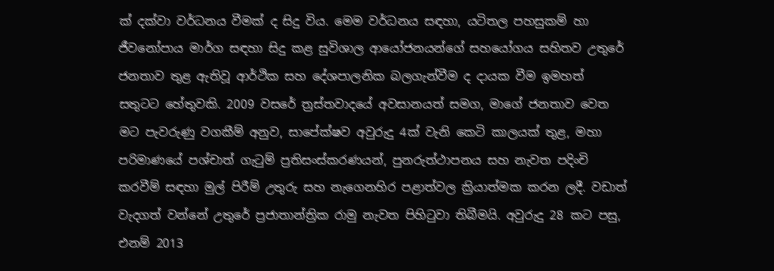ක් දක්වා වර්ධනය වීමක් ද සිදු විය. මෙම වර්ධනය සඳහා, යටිතල පහසුකම් හා ජීවනෝපාය මාර්ග සඳහා සිදු කළ සුවිශාල ආයෝජනයන්ගේ සහයෝගය සහිතව උතුරේ ජනතාව තුළ ඇතිවූ ආර්ථික සහ දේශපාලනික බලගැන්වීම ද දායක වීම ඉමහත් සතුටට හේතුවකි. 2009 වසරේ ත්‍රස්තවාදයේ අවසානයත් සමග, මාගේ ජනතාව වෙත මට පැවරුණු වගකීම් අනුව, සාපේක්ෂව අවුරුදු 4ක් වැනි කෙටි කාලයක් තුළ, මහා පරිමාණයේ පශ්චාත් ගැටුම් ප්‍රතිසංස්කරණයන්, පුනරුත්ථාපනය සහ නැවත පදිංචි කරවීම් සඳහා මුල් පිරීම් උතුරු සහ නැගෙනහිර පළාත්වල ක්‍රියාත්මක කරන ලදී. වඩාත් වැදගත් වන්නේ උතුරේ ප්‍රජාතාන්ත්‍රික රාමු නැවත පිහිටුවා තිබීමයි. අවුරුදු 28 කට පසු, එනම් 2013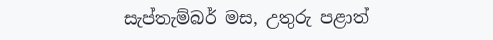සැප්තැම්බර් මස, උතුරු පළාත්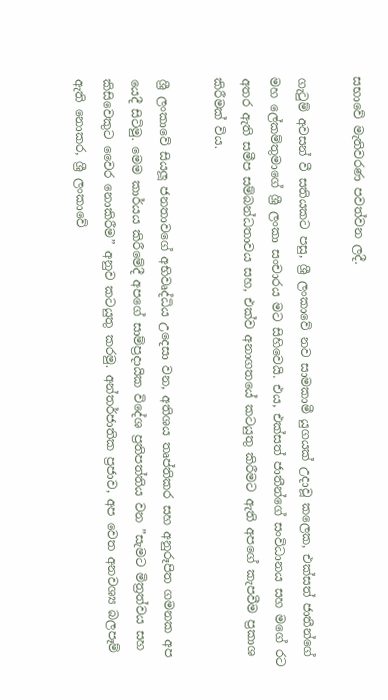සභාවේ මැතිවරණ පවත්වන ලදී.

ගැටුම් අවසන් වී සතියකට පසු, ශ්‍රී ලංකාවේ නව සාමකාමී යුගයක් උදාවූ කලෙක, එක්සත් ජාතීන්ගේ මහ ලේකම්තුමාගේ ශ්‍රී ලංකා සංචාරය මට සිහිවෙයි. එය, එක්සත් ජාතීන්ගේ සංවිධානය සහ මගේ රට අතර ඇති සමීප සම්බන්ධතාවය සහ, එක්ව අනාගතයේ කටයුතු කිරීමට ඇති අපගේ කැපවීම ප්‍රකාශ කිරීමක් විය.

ශ්‍රී ලංකාවේ සියලූ ජනතාවගේ අභිවෘද්ධිය උදෙසා වන, අතිශය තෘප්තිකර සහ අනුරූපිත ගමනක අප යෙදී සිටිමු. මෙම කාර්යය කිරීමේදී අපගේ සාම්ප්‍රදායික විදේශ ප්‍රතිපත්තිය වන ”සැමට මිත්‍රත්වය සහ කිසිවෙකුට වෛර නොකිරීම” අනුව කටයුතු කරමු. අන්තර්ජාතික ප්‍රජාව, අප වෙත අනවශ්‍ය බලපෑම් ඇති නොකර, ශ්‍රී ලංකාවේ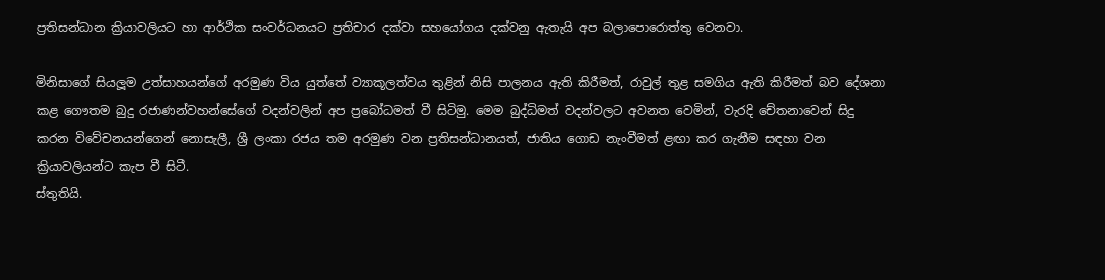ප්‍රතිසන්ධාන ක්‍රියාවලියට හා ආර්ථික සංවර්ධනයට ප්‍රතිචාර දක්වා සහයෝගය දක්වනු ඇතැයි අප බලාපොරොත්තු වෙනවා.

මිනිසාගේ සියලූම උත්සාහයන්ගේ අරමුණ විය යුත්තේ ව්‍යාකූලත්වය තුළින් නිසි පාලනය ඇති කිරීමත්, රාවුල් තුළ සමගිය ඇති කිරීමත් බව දේශනා කළ ගෞතම බුදු රජාණන්වහන්සේගේ වදන්වලින් අප ප්‍රබෝධමත් වී සිටිමු. මෙම බුද්ධිමත් වදන්වලට අවනත වෙමින්, වැරදි චේතනාවෙන් සිදු කරන විවේචනයන්ගෙන් නොසැලී, ශ්‍රී ලංකා රජය තම අරමුණ වන ප්‍රතිසන්ධානයත්, ජාතිය ගොඩ නැංවීමත් ළඟා කර ගැනීම සඳහා වන ක්‍රියාවලියන්ට කැප වී සිටී.
ස්තුතියි.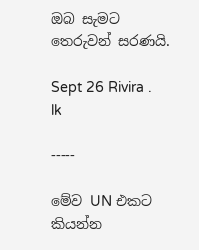ඔබ සැමට තෙරුවන් සරණයි.

Sept 26 Rivira . lk

-----

මේව UN එකට කියන්න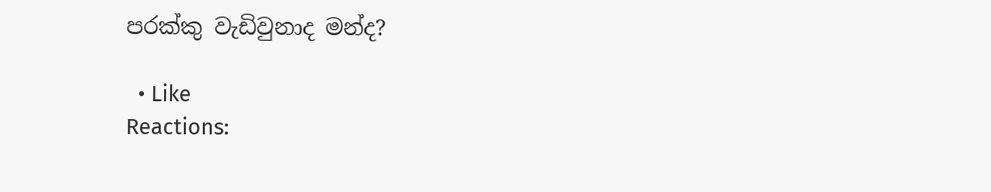පරක්කු වැඩිවුනාද මන්ද?

  • Like
Reactions: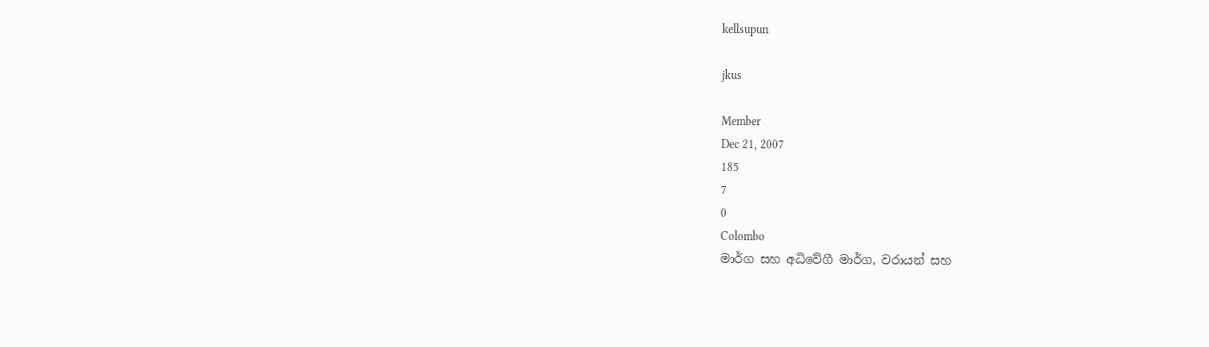kellsupun

jkus

Member
Dec 21, 2007
185
7
0
Colombo
මාර්ග සහ අධිවේගී මාර්ග, වරායන් සහ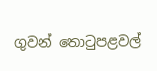ගුවන් තොටුපළවල්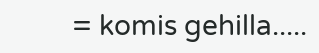= komis gehilla.....